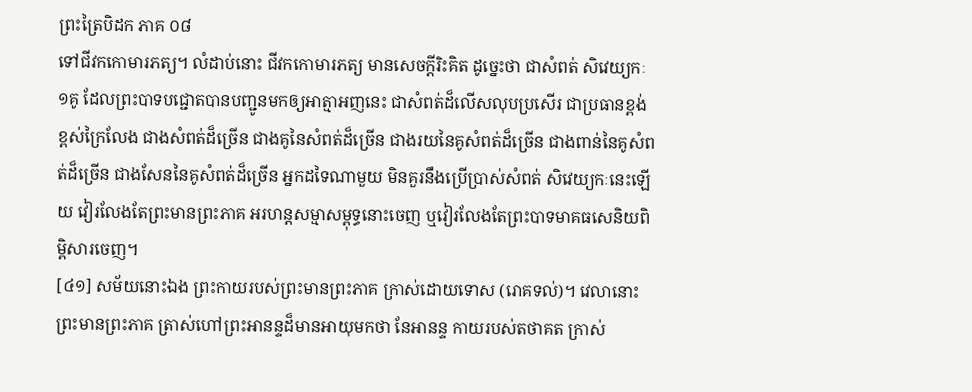ព្រះត្រៃបិដក ភាគ ០៨
ទៅជីវកកោមារភត្យ។ លំដាប់នោះ ជីវកកោមារភត្យ មានសេចក្តីរិះគិត ដូច្នេះថា ជាសំពត់ សិវេយ្យកៈ ១គូ ដែលព្រះបាទបជ្ជោតបានបញ្ជូនមកឲ្យអាត្មាអញនេះ ជាសំពត់ដ៏លើសលុបប្រសើរ ជាប្រធានខ្ពង់ខ្ពស់ក្រៃលែង ជាងសំពត់ដ៏ច្រើន ជាងគូនៃសំពត់ដ៏ច្រើន ជាងរយនៃគូសំពត់ដ៏ច្រើន ជាងពាន់នៃគូសំពត់ដ៏ច្រើន ជាងសែននៃគូសំពត់ដ៏ច្រើន អ្នកដទៃណាមួយ មិនគួរនឹងប្រើប្រាស់សំពត់ សិវេយ្យកៈនេះឡើយ វៀរលែងតែព្រះមានព្រះភាគ អរហន្តសម្មាសម្ពុទ្ធនោះចេញ ឬវៀរលែងតែព្រះបាទមាគធសេនិយពិម្ពិសារចេញ។
[៤១] សម័យនោះឯង ព្រះកាយរបស់ព្រះមានព្រះភាគ ក្រាស់ដោយទោស (រោគទល់)។ វេលានោះ ព្រះមានព្រះភាគ ត្រាស់ហៅព្រះអានន្ទដ៏មានអាយុមកថា នែអានន្ទ កាយរបស់តថាគត ក្រាស់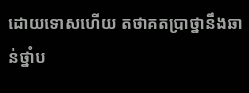ដោយទោសហើយ តថាគតប្រាថ្នានឹងឆាន់ថ្នាំប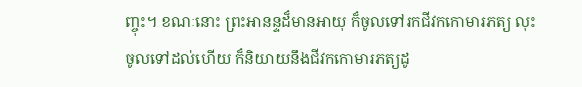ញ្ចុះ។ ខណៈនោះ ព្រះអានន្ទដ៏មានអាយុ ក៏ចូលទៅរកជីវកកោមារភត្យ លុះចូលទៅដល់ហើយ ក៏និយាយនឹងជីវកកោមារភត្យដូ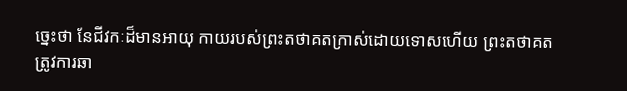ច្នេះថា នែជីវកៈដ៏មានអាយុ កាយរបស់ព្រះតថាគតក្រាស់ដោយទោសហើយ ព្រះតថាគតត្រូវការឆា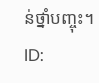ន់ថ្នាំបញ្ចុះ។
ID: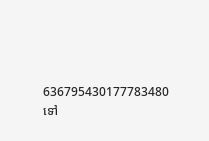636795430177783480
ទៅ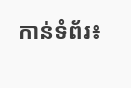កាន់ទំព័រ៖